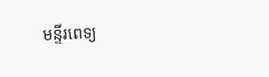មន្ទីរពេទ្យ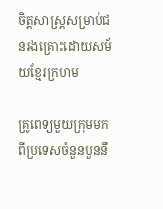ចិត្តសាស្ដ្រសម្រាប់ជនរងគ្រោះដោយសម័យខ្មែរក្រហម

គ្រូពេទ្យមួយក្រុមមកពីប្រទេសចំនួនបួននឹ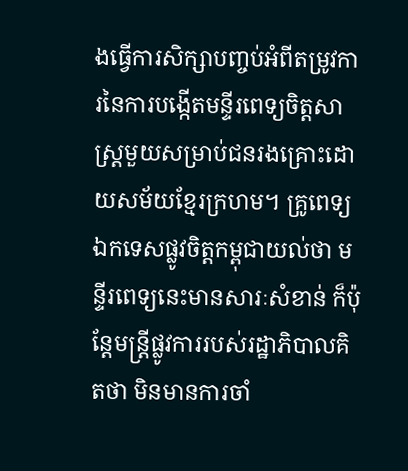ងធ្វើការសិក្សាបញ្ចប់អំពីតម្រូវការនៃការបង្កើតមន្ទីរពេទ្យចិត្តសាស្ដ្រមួយសម្រាប់ជនរងគ្រោះដោយសម័យខ្មែរក្រហម។ គ្រូពេទ្យឯកទេសផ្លូវចិត្តកម្ពុជាយល់ថា មន្ទីរពេទ្យនេះមានសារៈសំខាន់ ក៏ប៉ុន្ដែមន្ដ្រីផ្លូវការរបស់រដ្ឋាភិបាលគិតថា មិនមានការចាំ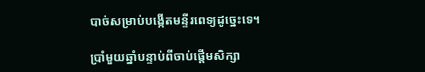បាច់សម្រាប់បង្កើតមន្ទីរពេទ្យដូច្នេះទេ។

ប្រាំមួយឆ្នាំបន្ទាប់ពីចាប់ផ្ដើមសិក្សា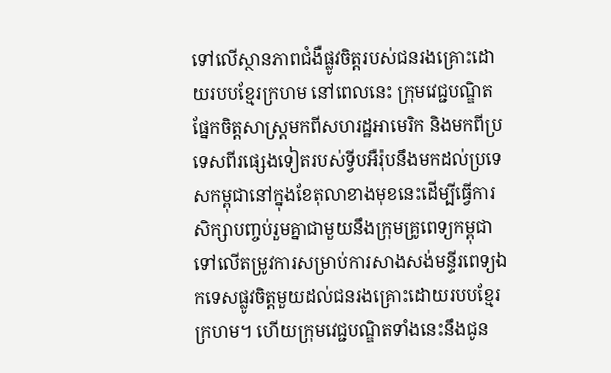ទៅលើស្ថានភាពជំងឺផ្លូវចិត្តរបស់ជនរងគ្រោះដោយរបបខ្មែរក្រហម នៅពេលនេះ ក្រុមវេជ្ជបណ្ឌិតផ្នែកចិត្តសាស្ដ្រមកពីសហរដ្ឋអាមេរិក និងមកពីប្រទេសពីរផ្សេងទៀតរបស់ទ្វីបអឺរ៉ុបនឹងមកដល់ប្រទេសកម្ពុជានៅក្នុងខែតុលាខាងមុខនេះដើម្បីធ្វើការសិក្សាបញ្ចប់រួមគ្នាជាមួយនឹងក្រុមគ្រូពេទ្យកម្ពុជាទៅលើតម្រូវការសម្រាប់ការសាងសង់មន្ទីរពេទ្យឯកទេសផ្លូវចិត្តមួយដល់ជនរងគ្រោះដោយរបបខ្មែរក្រហម។ ហើយក្រុមវេជ្ជបណ្ឌិតទាំងនេះនឹងជូន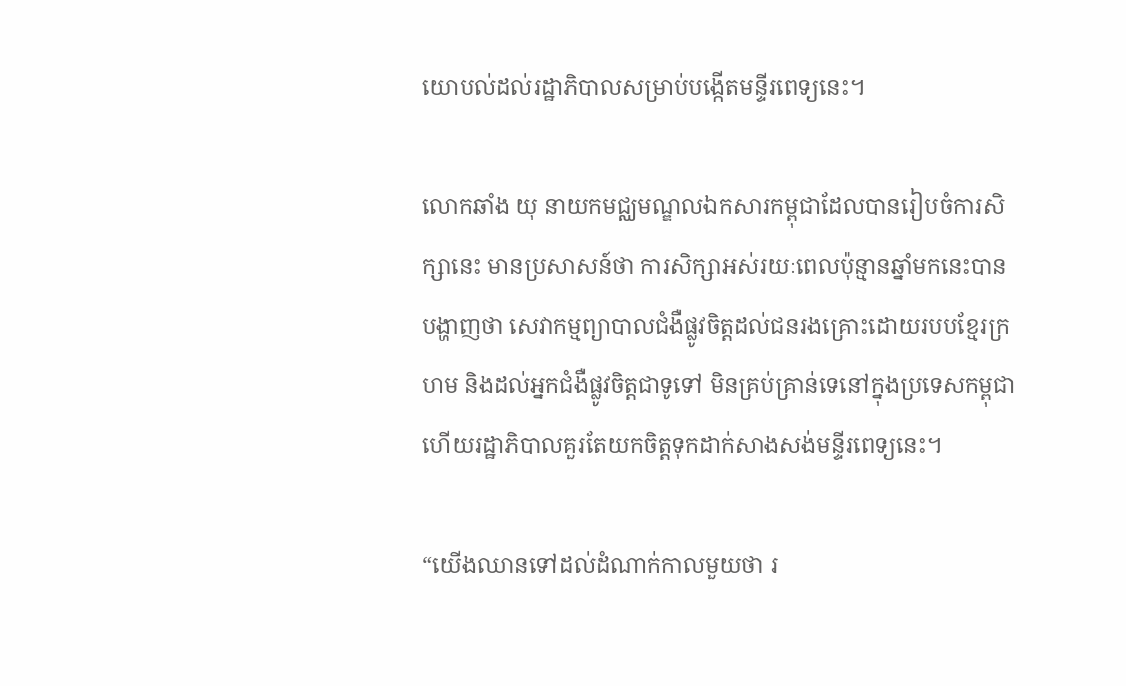យោបល់ដល់រដ្ឋាភិបាលសម្រាប់បង្កើតមន្ទីរពេទ្យនេះ។

លោកឆាំង យុ នាយកមជ្ឈមណ្ឌលឯកសារកម្ពុជាដែលបានរៀបចំការសិក្សានេះ មានប្រសាសន៍ថា ការសិក្សាអស់រយៈពេលប៉ុន្មានឆ្នាំមកនេះបានបង្ហាញថា សេវាកម្មព្យាបាលជំងឺផ្លូវចិត្តដល់ជនរងគ្រោះដោយរបបខ្មែរក្រហម និងដល់អ្នកជំងឺផ្លូវចិត្តជាទូទៅ មិនគ្រប់គ្រាន់ទេនៅក្នុងប្រទេសកម្ពុជា ហើយរដ្ឋាភិបាលគួរតែយកចិត្តទុកដាក់សាងសង់មន្ទីរពេទ្យនេះ។

“យើងឈានទៅដល់ដំណាក់កាលមួយថា រ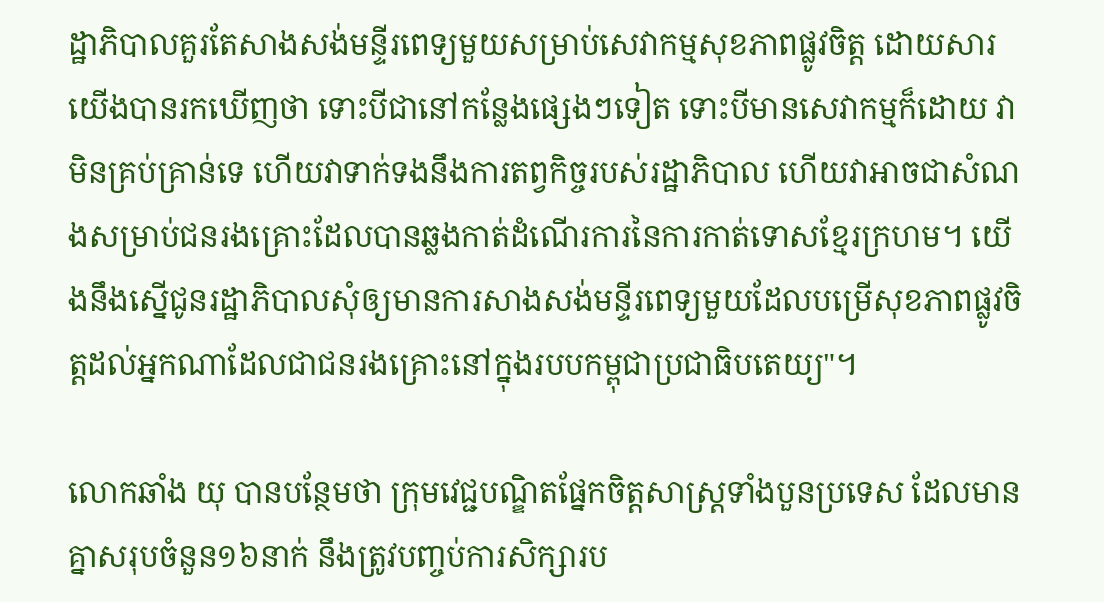ដ្ឋាភិបាលគួរតែសាងសង់មន្ទីរពេទ្យមួយសម្រាប់សេវាកម្មសុខភាពផ្លូវចិត្ត ដោយសារយើងបានរកឃើញថា ទោះបីជានៅកន្លែងផ្សេងៗទៀត ទោះបីមានសេវាកម្មក៏ដោយ វាមិនគ្រប់គ្រាន់ទេ ហើយវាទាក់ទងនឹងការតព្វកិច្ចរបស់រដ្ឋាភិបាល ហើយវាអាចជាសំណងសម្រាប់ជនរងគ្រោះដែលបានឆ្លងកាត់ដំណើរការនៃការកាត់ទោសខ្មែរក្រហម។ យើងនឹងស្នើជូនរដ្ឋាភិបាលសុំឲ្យមានការសាងសង់មន្ទីរពេទ្យមួយដែលបម្រើសុខភាពផ្លូវចិត្តដល់អ្នកណាដែលជាជនរងគ្រោះនៅក្នុងរបបកម្ពុជាប្រជាធិបតេយ្យ"។

លោកឆាំង យុ បានបន្ថែមថា ក្រុមវេជ្ជបណ្ឌិតផ្នែកចិត្តសាស្រ្ដទាំងបួនប្រទេស ដែលមានគ្នាសរុបចំនួន១៦នាក់ នឹងត្រូវបញ្ចប់ការសិក្សារប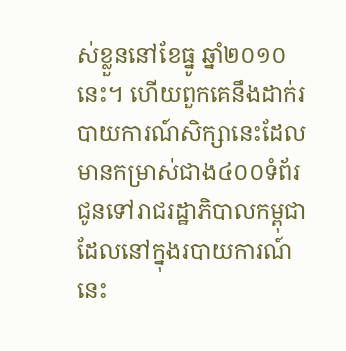ស់ខ្លួននៅខែធ្នូ ឆ្នាំ២០១០នេះ។ ហើយពួកគេនឹងដាក់របាយការណ៍សិក្សានេះដែលមានកម្រាស់ជាង៤០០ទំព័រជូនទៅរាជរដ្ឋាភិបាលកម្ពុជា ដែលនៅក្នុងរបាយការណ៍នេះ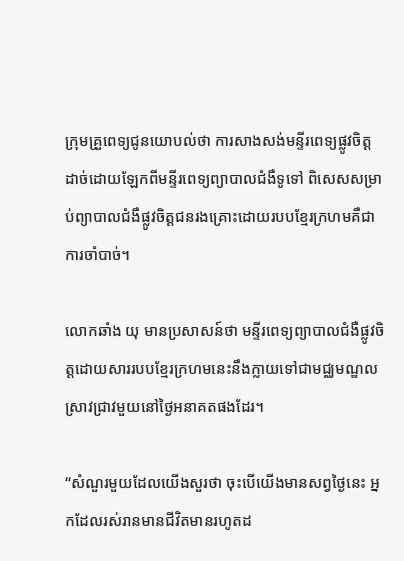ក្រុមគ្រួពេទ្យជូនយោបល់ថា ការសាងសង់មន្ទីរពេទ្យផ្លូវចិត្ត ដាច់ដោយឡែកពីមន្ទីរពេទ្យព្យាបាលជំងឺទូទៅ ពិសេសសម្រាប់ព្យាបាលជំងឺផ្លូវចិត្តជនរងគ្រោះដោយរបបខ្មែរក្រហមគឺជាការចាំបាច់។

លោកឆាំង យុ មានប្រសាសន៍ថា មន្ទីរពេទ្យព្យាបាលជំងឺផ្លូវចិត្តដោយសាររបបខ្មែរក្រហមនេះនឹងក្លាយទៅជាមជ្ឈមណ្ឌលស្រាវជ្រាវមួយនៅថ្ងៃអនាគតផងដែរ។

“សំណួរមួយដែលយើងសួរថា ចុះបើយើងមានសព្វថ្ងៃនេះ អ្នកដែលរស់រានមានជីវិតមានរហូតដ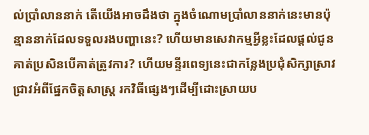ល់ប្រាំលាននាក់ តើយើងអាចដឹងថា ក្នុងចំណោមប្រាំលាននាក់នេះមានប៉ុន្មាននាក់ដែលទទួលរងបញ្ហានេះ? ហើយមានសេវាកម្មអ្វីខ្លះដែលផ្ដល់ជូនគាត់ប្រសិនបើគាត់ត្រូវការ? ហើយមន្ទីរពេទ្យនេះជាកន្លែងប្រជុំសិក្សាស្រាវជ្រាវអំពីផ្នែកចិត្តសាស្ដ្រ រកវិធីផ្សេងៗដើម្បីដោះស្រាយប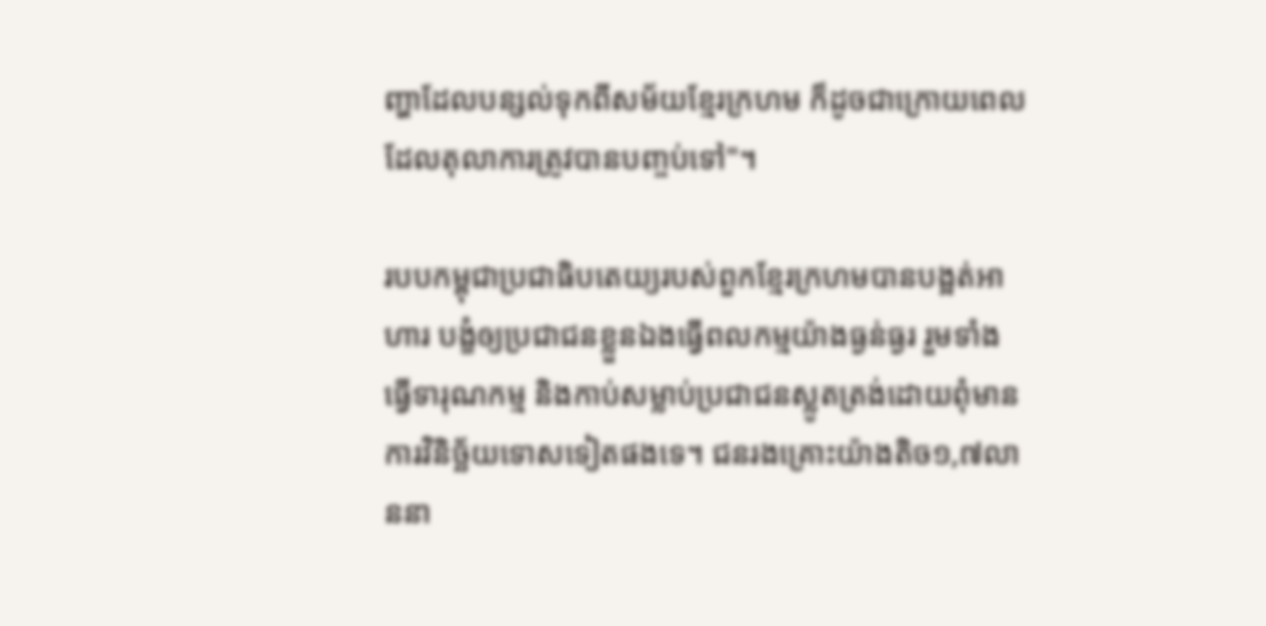ញ្ហាដែលបន្សល់ទុកពីសម័យខ្មែរក្រហម ក៏ដូចជាក្រោយពេលដែលតុលាការត្រូវបានបញ្ចប់ទៅ"។

របបកម្ពុជាប្រជាធិបតេយ្យរបស់ពួកខ្មែរក្រហមបានបង្អត់អាហារ បង្ខំឲ្យប្រជាជនខ្លួនឯងធ្វើពលកម្មយ៉ាងធ្ងន់ធ្ងរ រួមទាំងធ្វើទារុណកម្ម និងកាប់សម្លាប់ប្រជាជនស្លូតត្រង់ដោយពុំមានការវិនិច្ឆ័យទោសទៀតផងទេ។ ជនរងគ្រោះយ៉ាងតិច១,៧លាននា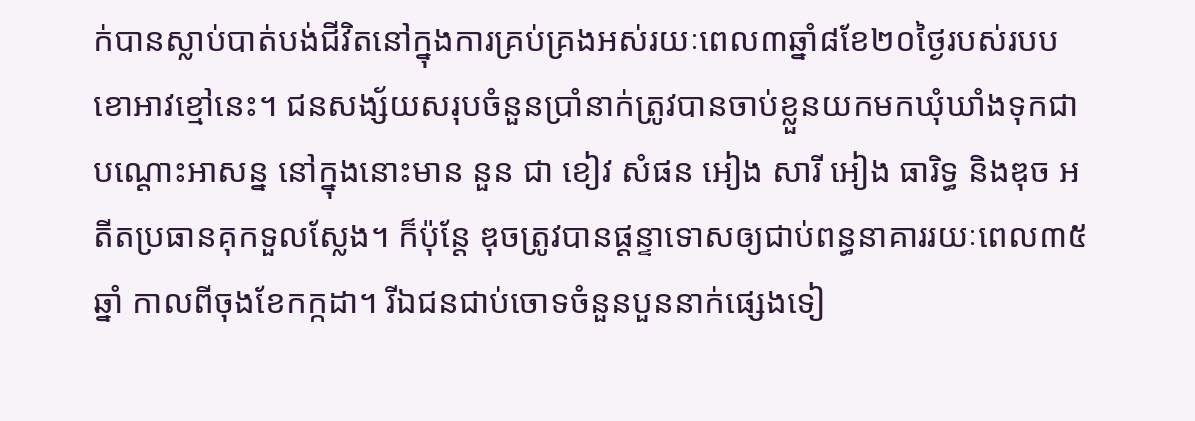ក់បានស្លាប់បាត់បង់ជីវិតនៅក្នុងការគ្រប់គ្រងអស់រយៈពេល៣ឆ្នាំ៨ខែ២០ថ្ងៃរបស់របបខោអាវខ្មៅនេះ។ ជនសង្ស័យសរុបចំនួនប្រាំនាក់ត្រូវបានចាប់ខ្លួនយកមកឃុំឃាំងទុកជាបណ្ដោះអាសន្ន នៅក្នុងនោះមាន នួន ជា ខៀវ សំផន អៀង សារី អៀង ធារិទ្ធ និងឌុច អតីតប្រធានគុកទួលស្លែង។ ក៏ប៉ុន្ដែ ឌុចត្រូវបានផ្ដន្ទាទោសឲ្យជាប់ពន្ធនាគាររយៈពេល៣៥ឆ្នាំ កាលពីចុងខែកក្កដា។ រីឯជនជាប់ចោទចំនួនបួននាក់ផ្សេងទៀ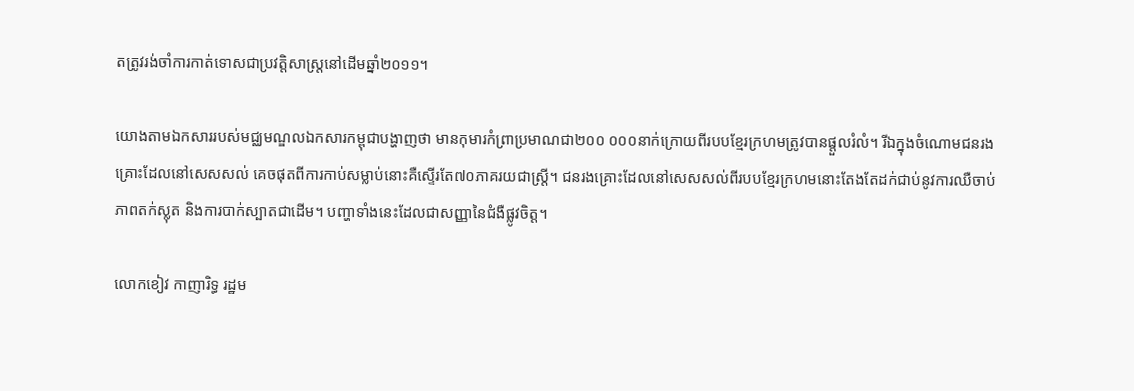តត្រូវរង់ចាំការកាត់ទោសជាប្រវត្តិសាស្រ្ដនៅដើមឆ្នាំ២០១១។

យោងតាមឯកសាររបស់មជ្ឈមណ្ឌលឯកសារកម្ពុជាបង្ហាញថា មានកុមារកំព្រាប្រមាណជា២០០ ០០០នាក់ក្រោយពីរបបខ្មែរក្រហមត្រូវបានផ្តួលរំលំ។ រីឯក្នុងចំណោមជនរងគ្រោះដែលនៅសេសសល់ គេចផុតពីការកាប់សម្លាប់នោះគឺស្ទើរតែ៧០ភាគរយជាស្ដ្រី។ ជនរងគ្រោះដែលនៅសេសសល់ពីរបបខ្មែរក្រហមនោះតែងតែដក់ជាប់នូវការឈឺចាប់ ភាពតក់ស្លុត និងការបាក់ស្បាតជាដើម។ បញ្ហាទាំងនេះដែលជាសញ្ញានៃជំងឺផ្លូវចិត្ត។

លោកខៀវ កាញារិទ្ធ រដ្ឋម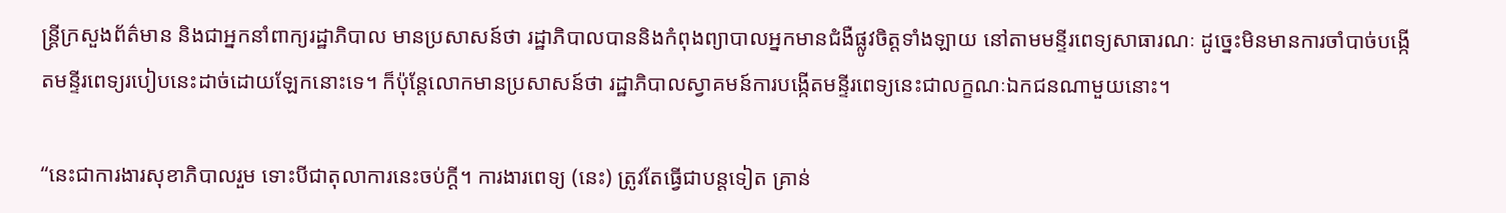ន្ដ្រីក្រសួងព័ត៌មាន និងជាអ្នកនាំពាក្យរដ្ឋាភិបាល មានប្រសាសន៍ថា រដ្ឋាភិបាលបាននិងកំពុងព្យាបាលអ្នកមានជំងឺផ្លូវចិត្តទាំងឡាយ នៅតាមមន្ទីរពេទ្យសាធារណៈ ដូច្នេះមិនមានការចាំបាច់បង្កើតមន្ទីរពេទ្យរបៀបនេះដាច់ដោយឡែកនោះទេ។ ក៏ប៉ុន្ដែលោកមានប្រសាសន៍ថា រដ្ឋាភិបាលស្វាគមន៍ការបង្កើតមន្ទីរពេទ្យនេះជាលក្ខណៈឯកជនណាមួយនោះ។

“នេះជាការងារសុខាភិបាលរួម ទោះបីជាតុលាការនេះចប់ក្ដី។ ការងារពេទ្យ (នេះ) ត្រូវតែធ្វើជាបន្តទៀត គ្រាន់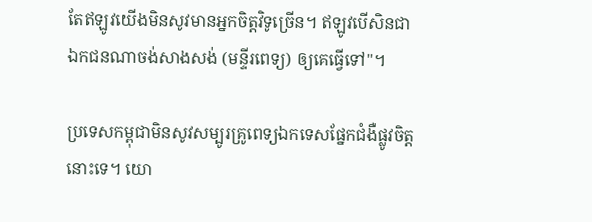តែឥឡូវយើងមិនសូវមានអ្នកចិត្តវិទូច្រើន។ ឥឡូវបើសិនជាឯកជនណាចង់សាងសង់ (មន្ទីរពេទ្យ) ឲ្យគេធ្វើទៅ"។

ប្រទេសកម្ពុជាមិនសូវសម្បូរគ្រូពេទ្យឯកទេសផ្នែកជំងឺផ្លូវចិត្តនោះទេ។ យោ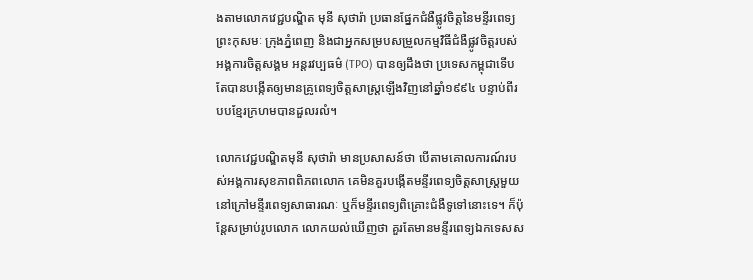ងតាមលោកវេជ្ជបណ្ឌិត មុនី សុថារ៉ា ប្រធានផ្នែកជំងឺផ្លូវចិត្តនៃមន្ទីរពេទ្យព្រះកុសមៈ ក្រុងភ្នំពេញ និងជាអ្នកសម្របសម្រួលកម្មវិធីជំងឺផ្លូវចិត្តរបស់អង្គការចិត្តសង្គម អន្ដរវប្បធម៌ (TPO) បានឲ្យដឹងថា ប្រទេសកម្ពុជាទើបតែបានបង្កើតឲ្យមានគ្រូពេទ្យចិត្តសាស្រ្ដឡើងវិញនៅឆ្នាំ១៩៩៤ បន្ទាប់ពីរបបខ្មែរក្រហមបានដួលរលំ។

លោកវេជ្ជបណ្ឌិតមុនី សុថារ៉ា មានប្រសាសន៍ថា បើតាមគោលការណ៍របស់អង្គការសុខភាពពិភពលោក គេមិនគួរបង្កើតមន្ទីរពេទ្យចិត្តសាស្ដ្រមួយនៅក្រៅមន្ទីរពេទ្យសាធារណៈ ឬក៏មន្ទីរពេទ្យពិគ្រោះជំងឺទូទៅនោះទេ។ ក៏ប៉ុន្ដែសម្រាប់រូបលោក លោកយល់ឃើញថា គួរតែមានមន្ទីរពេទ្យឯកទេសស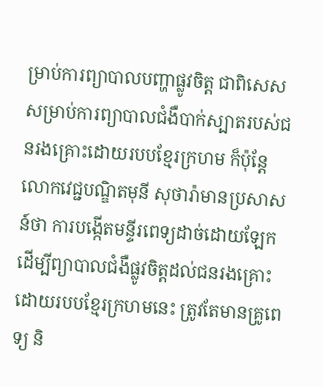ម្រាប់ការព្យាបាលបញ្ហាផ្លូវចិត្ត ជាពិសេសសម្រាប់ការព្យាបាលជំងឺបាក់ស្បាតរបស់ជនរងគ្រោះដោយរបបខ្មែរក្រហម ក៏ប៉ុន្ដែលោកវេជ្ជបណ្ឌិតមុនី សុថារ៉ាមានប្រសាសន៍ថា ការបង្កើតមន្ទីរពេទ្យដាច់ដោយឡែកដើម្បីព្យាបាលជំងឺផ្លូវចិត្តដល់ជនរងគ្រោះដោយរបបខ្មែរក្រហមនេះ ត្រូវតែមានគ្រូពេទ្យ និ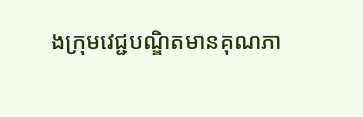ងក្រុមវេជ្ជបណ្ឌិតមានគុណភា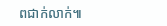ពជាក់លាក់៕